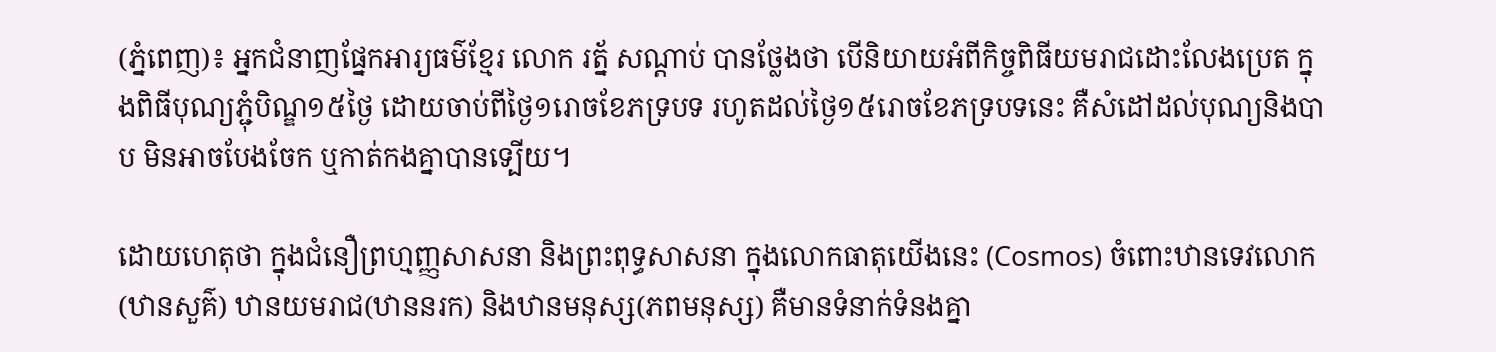(ភ្នំពេញ)៖ អ្នកជំនាញផ្នែកអារ្យធម៌ខ្មែរ លោក រត្ន័ សណ្ដាប់ បានថ្លែងថា បើនិយាយអំពីកិច្ចពិធីយមរាជដោះលែងប្រេត ក្នុងពិធីបុណ្យភ្ជុំបិណ្ឌ១៥ថ្ងៃ ដោយចាប់ពីថ្ងៃ១រោចខែភទ្របទ រហូតដល់ថ្ងៃ១៥រោចខែភទ្របទនេះ គឺសំដៅដល់បុណ្យនិងបាប មិនអាចបែងចែក ឬកាត់កងគ្នាបានទ្បើយ។

ដោយហេតុថា ក្នុងជំនឿព្រហ្មញ្ញសាសនា និងព្រះពុទ្ធសាសនា ក្នុងលោកធាតុយើងនេះ (Cosmos) ចំពោះឋានទេវលោក(ឋានសួគ៌) ឋានយមរាជ(ឋាននរក) និងឋានមនុស្ស(ភពមនុស្ស) គឺមានទំនាក់ទំនងគ្នា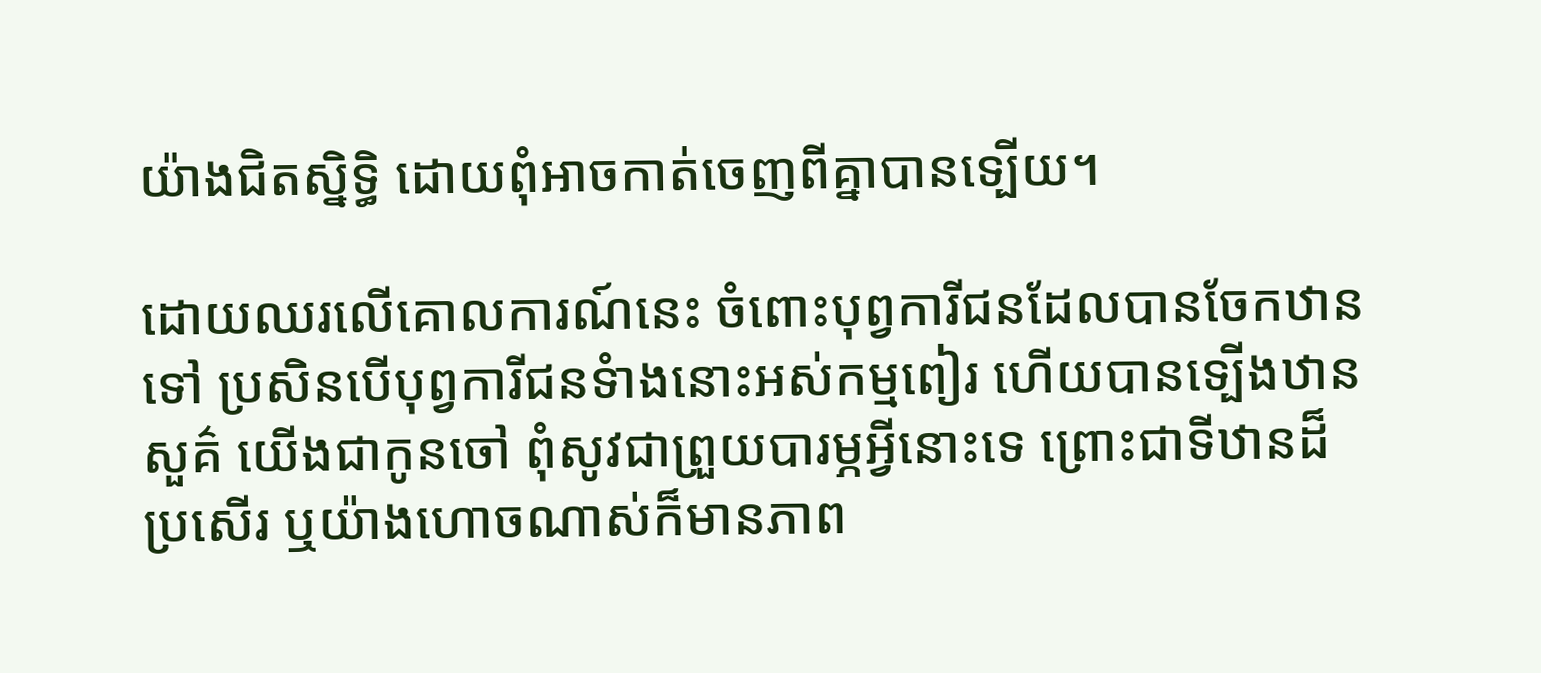យ៉ាងជិតស្និទ្ធិ ដោយពុំអាចកាត់ចេញពីគ្នាបានទ្បើយ។

ដោយឈរលើគោលការណ៍នេះ ចំពោះបុព្វការីជនដែលបានចែកឋានទៅ ប្រសិនបើបុព្វការីជនទំាងនោះអស់កម្មពៀរ ហើយបានទ្បើងឋានសួគ៌ យើងជាកូនចៅ ពុំសូវជាព្រួយបារម្ភអ្វីនោះទេ ព្រោះជាទីឋានដ៏ប្រសើរ ឬយ៉ាងហោចណាស់ក៏មានភាព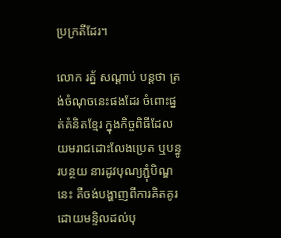ប្រក្រតីដែរ។

លោក រត្ន័ សណ្ដាប់ បន្ដថា ត្រង់ចំណុចនេះផងដែរ ចំពោះផ្នត់គំនិតខ្មែរ ក្នុងកិច្ចពិធីដែលយមរាជដោះលែងប្រេត ឬបន្ធូរបន្ថយ នារដូវបុណ្យភ្ជុំបិណ្ឌនេះ គឺចង់បង្ហាញពីការគិតគូរដោយមន្ទិលដល់បុ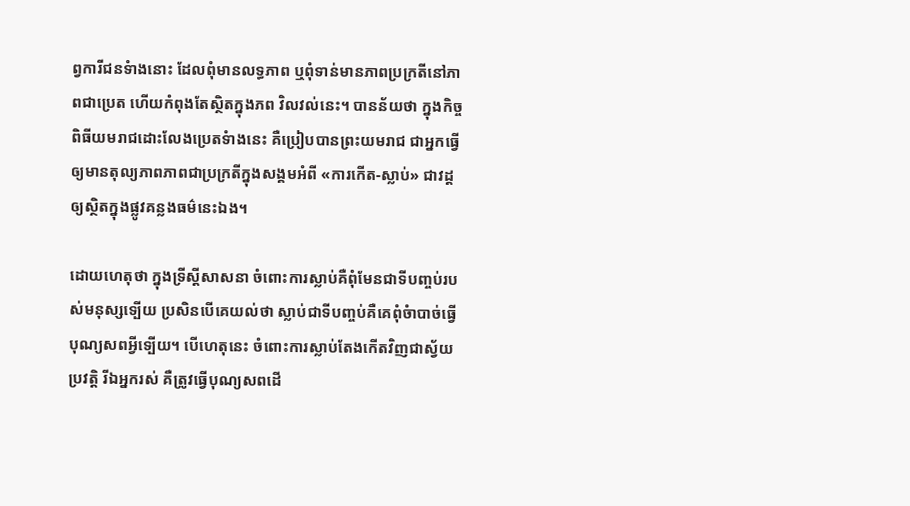ព្វការីជនទំាងនោះ ដែលពុំមានលទ្ធភាព ឬពុំទាន់មានភាពប្រក្រតីនៅភាពជាប្រេត ហើយកំពុងតែស្ថិតក្នុងភព វិលវល់នេះ។ បានន័យថា ក្នុងកិច្ចពិធីយមរាជដោះលែងប្រេតទំាងនេះ គឺប្រៀបបានព្រះយមរាជ ជាអ្នកធ្វើឲ្យមានតុល្យភាពភាពជាប្រក្រតីក្នុងសង្គមអំពី «ការកើត-ស្លាប់» ជាវដ្ដឲ្យស្ថិតក្នុងផ្លូវគន្លងធម៌នេះឯង។

ដោយហេតុថា ក្នុងទ្រីស្ដីសាសនា ចំពោះការស្លាប់គឺពុំមែនជាទីបញ្ចប់របស់មនុស្សទ្បើយ ប្រសិនបើគេយល់ថា ស្លាប់ជាទីបញ្ចប់គឺគេពុំចំាបាច់ធ្វើបុណ្យសពអ្វីទ្បើយ។ បើហេតុនេះ ចំពោះការស្លាប់តែងកើតវិញជាស្វ័យប្រវត្ដិ រីឯអ្នករស់ គឺត្រូវធ្វើបុណ្យសពដើ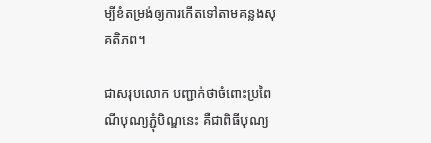ម្បីខំតម្រង់ឲ្យការកើតទៅតាមគន្លងសុគតិភព។

ជាសរុបលោក បញ្ជាក់ថាចំពោះប្រពៃណីបុណ្យភ្ជុំបិណ្ឌនេះ គឺជាពិធីបុណ្យ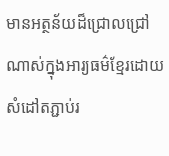មានអត្ថន័យដ៏ជ្រោលជ្រៅណាស់ក្នុងអារ្យធម៌ខ្មែរដោយសំដៅតភ្ជាប់រ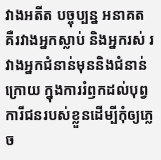វាងអតីត បច្ចុប្បន្ន អនាគត គឺរវាងអ្នកស្លាប់ និងអ្នករស់ រវាងអ្នកជំនាន់មុននិងជំនាន់ក្រោយ ក្នុងការរំឭកដល់បុព្វការីជនរបស់ខ្លួនដើម្បីកុំឲ្យភ្លេច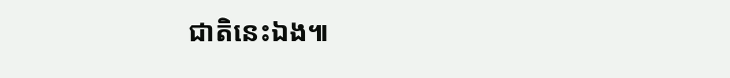ជាតិនេះឯង៕